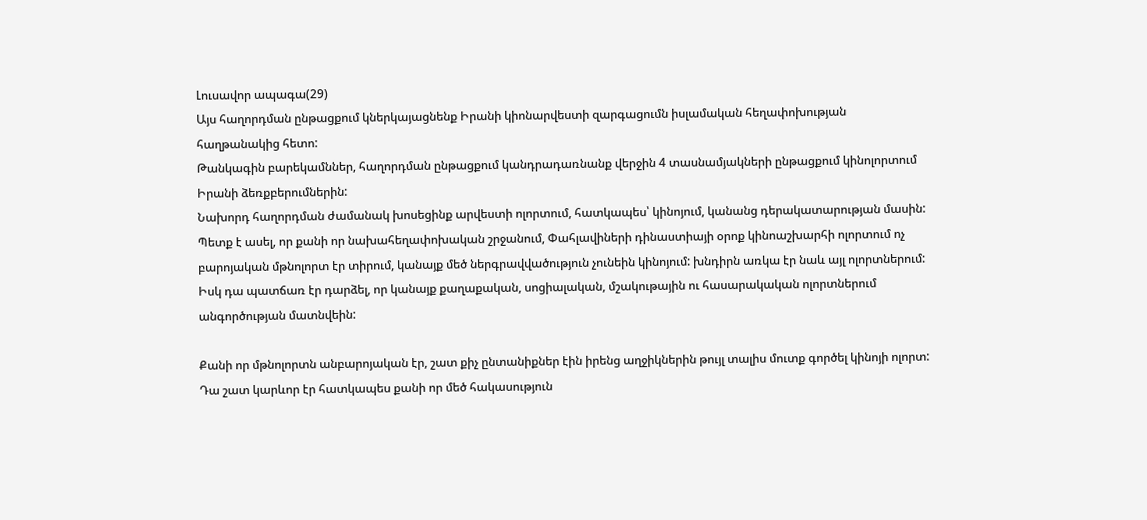Լուսավոր ապագա(29)
Այս հաղորդման ընթացքում կներկայացնենք Իրանի կիոնարվեստի զարգացումն իսլամական հեղափոխության հաղթանակից հետո:
Թանկագին բարեկամններ, հաղորդման ընթացքում կանդրադառնանք վերջին 4 տասնամյակների ընթացքում կինոլորտում Իրանի ձեռքբերումներին:
Նախորդ հաղորդման ժամանակ խոսեցինք արվեստի ոլորտում, հատկապես՝ կինոյում, կանանց դերակատարության մասին: Պետք է ասել, որ քանի որ նախահեղափոխական շրջանում, Փահլավիների դինաստիայի օրոք կինոաշխարհի ոլորտում ոչ բարոյական մթնոլորտ էր տիրում, կանայք մեծ ներգրավվածություն չունեին կինոյում: խնդիրն առկա էր նաև այլ ոլորտներում: Իսկ դա պատճառ էր դարձել, որ կանայք քաղաքական, սոցիալական, մշակութային ու հասարակական ոլորտներում անգործության մատնվեին:

Քանի որ մթնոլորտն անբարոյական էր, շատ քիչ ընտանիքներ էին իրենց աղջիկներին թույլ տալիս մուտք գործել կինոյի ոլորտ: Դա շատ կարևոր էր հատկապես քանի որ մեծ հակասություն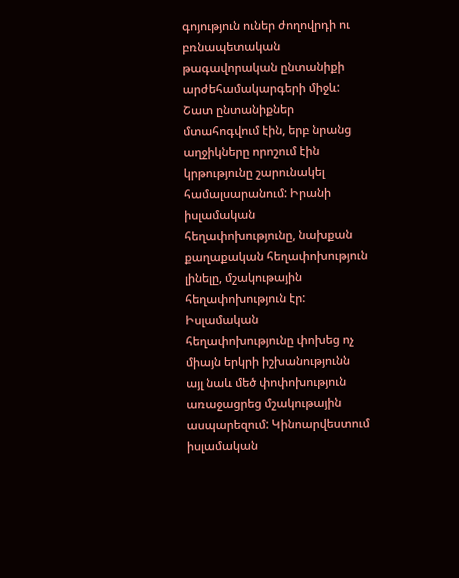գոյություն ուներ ժողովրդի ու բռնապետական թագավորական ընտանիքի արժեհամակարգերի միջև: Շատ ընտանիքներ մտահոգվում էին, երբ նրանց աղջիկները որոշում էին կրթությունը շարունակել համալսարանում: Իրանի իսլամական հեղափոխությունը, նախքան քաղաքական հեղափոխություն լինելը, մշակութային հեղափոխություն էր: Իսլամական հեղափոխությունը փոխեց ոչ միայն երկրի իշխանությունն այլ նաև մեծ փոփոխություն առաջացրեց մշակութային ասպարեզում: Կինոարվեստում իսլամական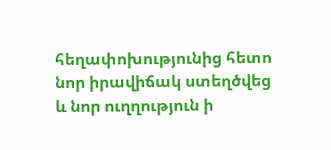հեղափոխությունից հետո նոր իրավիճակ ստեղծվեց և նոր ուղղություն ի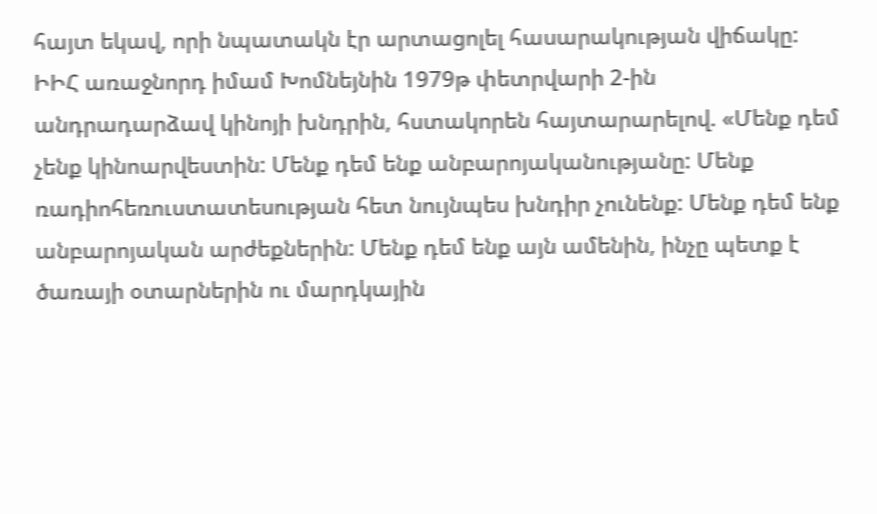հայտ եկավ, որի նպատակն էր արտացոլել հասարակության վիճակը:
ԻԻՀ առաջնորդ իմամ Խոմնեյնին 1979թ փետրվարի 2-ին անդրադարձավ կինոյի խնդրին, հստակորեն հայտարարելով. «Մենք դեմ չենք կինոարվեստին: Մենք դեմ ենք անբարոյականությանը: Մենք ռադիոհեռուստատեսության հետ նույնպես խնդիր չունենք: Մենք դեմ ենք անբարոյական արժեքներին: Մենք դեմ ենք այն ամենին, ինչը պետք է ծառայի օտարներին ու մարդկային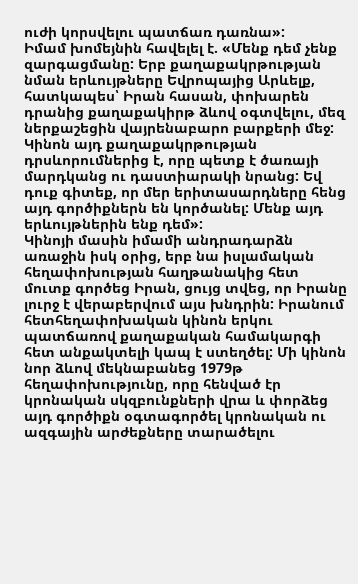ուժի կորսվելու պատճառ դառնա»:
Իմամ խոմեյնին հավելել է. «Մենք դեմ չենք զարգացմանը: Երբ քաղաքակրթության նման երևույթները Եվրոպայից Արևելք, հատկապես՝ Իրան հասան, փոխարեն դրանից քաղաքակիրթ ձևով օգտվելու, մեզ ներքաշեցին վայրենաբարո բարքերի մեջ: Կինոն այդ քաղաքակրթության դրսևորումներից է, որը պետք է ծառայի մարդկանց ու դաստիարակի նրանց: Եվ դուք գիտեք, որ մեր երիտասարդները հենց այդ գործիքներն են կործանել: Մենք այդ երևույթներին ենք դեմ»:
Կինոյի մասին իմամի անդրադարձն առաջին իսկ օրից, երբ նա իսլամական հեղափոխության հաղթանակից հետ մուտք գործեց Իրան, ցույց տվեց, որ Իրանը լուրջ է վերաբերվում այս խնդրին: Իրանում հետհեղափոխական կինոն երկու պատճառով քաղաքական համակարգի հետ անքակտելի կապ է ստեղծել: Մի կինոն նոր ձևով մեկնաբանեց 1979թ հեղափոխությունը, որը հենված էր կրոնական սկզբունքների վրա և փորձեց այդ գործիքն օգտագործել կրոնական ու ազգային արժեքները տարածելու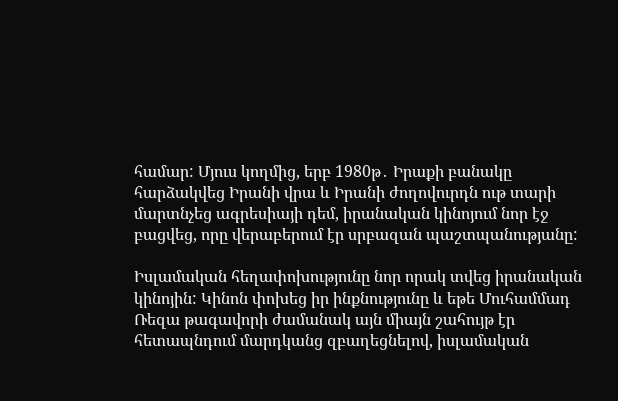համար: Մյուս կողմից, երբ 1980թ․ Իրաքի բանակը հարձակվեց Իրանի վրա և Իրանի ժողովուրդն ութ տարի մարտնչեց ագրեսիայի դեմ, իրանական կինոյում նոր էջ բացվեց, որը վերաբերում էր սրբազան պաշտպանությանը:

Իսլամական հեղափոխությունը նոր որակ տվեց իրանական կինոյին: Կինոն փոխեց իր ինքնությունը և եթե Մուհամմադ Ռեզա թագավորի ժամանակ այն միայն շահույթ էր հետապնդում մարդկանց զբաղեցնելով, իսլամական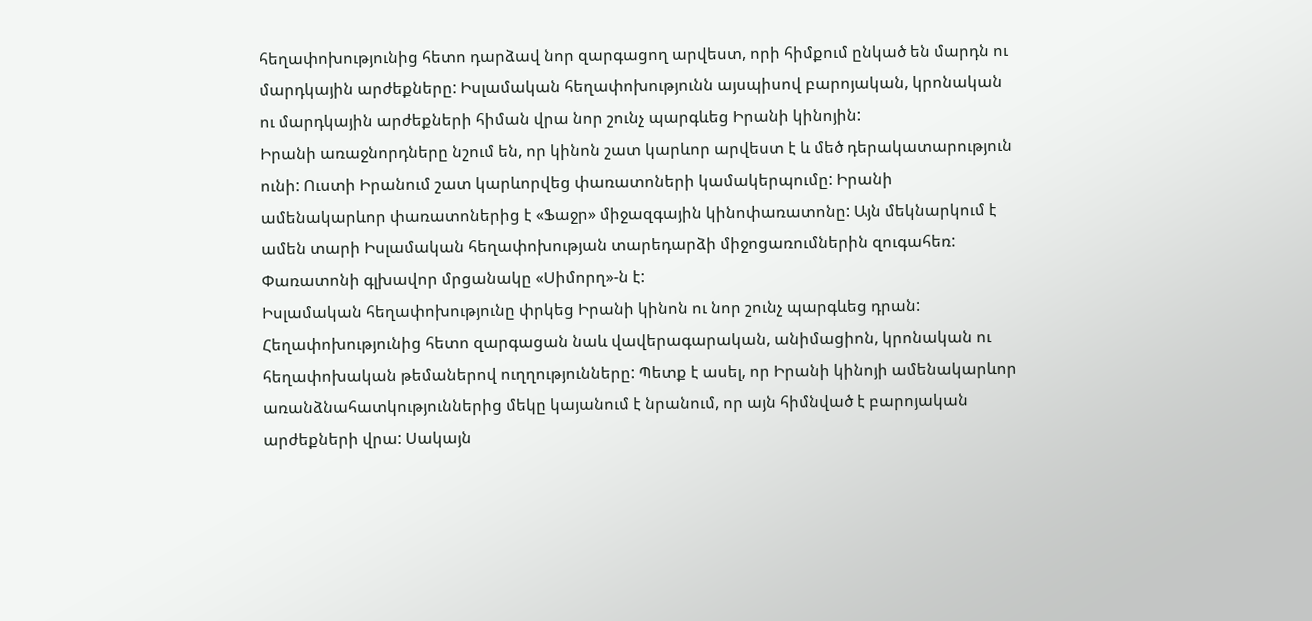հեղափոխությունից հետո դարձավ նոր զարգացող արվեստ, որի հիմքում ընկած են մարդն ու մարդկային արժեքները: Իսլամական հեղափոխությունն այսպիսով բարոյական, կրոնական ու մարդկային արժեքների հիման վրա նոր շունչ պարգևեց Իրանի կինոյին:
Իրանի առաջնորդները նշում են, որ կինոն շատ կարևոր արվեստ է և մեծ դերակատարություն ունի: Ուստի Իրանում շատ կարևորվեց փառատոների կամակերպումը: Իրանի ամենակարևոր փառատոներից է «Ֆաջր» միջազգային կինոփառատոնը: Այն մեկնարկում է ամեն տարի Իսլամական հեղափոխության տարեդարձի միջոցառումներին զուգահեռ: Փառատոնի գլխավոր մրցանակը «Սիմորղ»-ն է:
Իսլամական հեղափոխությունը փրկեց Իրանի կինոն ու նոր շունչ պարգևեց դրան: Հեղափոխությունից հետո զարգացան նաև վավերագարական, անիմացիոն, կրոնական ու հեղափոխական թեմաներով ուղղությունները: Պետք է ասել, որ Իրանի կինոյի ամենակարևոր առանձնահատկություններից մեկը կայանում է նրանում, որ այն հիմնված է բարոյական արժեքների վրա: Սակայն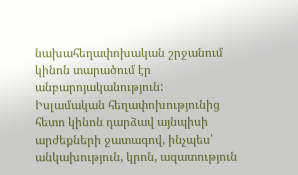նախահեղափոխական շրջանում կինոն տարածում էր անբարոյականություն:
Իսլամական հեղափոխությունից հետո կինոն դարձավ այնպիսի արժեքների ջատագով, ինչպես՝ անկախություն, կրոն, ազատություն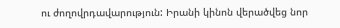ու ժողովրդավարություն: Իրանի կինոն վերածվեց նոր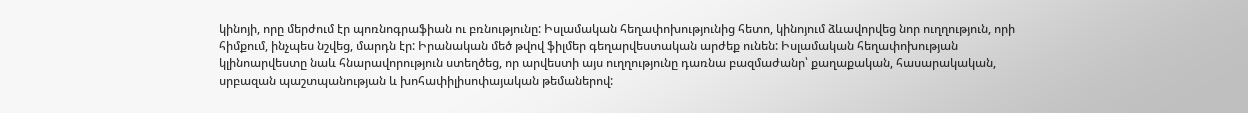կինոյի, որը մերժում էր պոռնոգրաֆիան ու բռնությունը: Իսլամական հեղափոխությունից հետո, կինոյում ձևավորվեց նոր ուղղություն, որի հիմքում, ինչպես նշվեց, մարդն էր: Իրանական մեծ թվով ֆիլմեր գեղարվեստական արժեք ունեն: Իսլամական հեղափոխության կլինոարվեստը նաև հնարավորություն ստեղծեց, որ արվեստի այս ուղղությունը դառնա բազմաժանր՝ քաղաքական, հասարակական, սրբազան պաշտպանության և խոհափիլիսոփայական թեմաներով: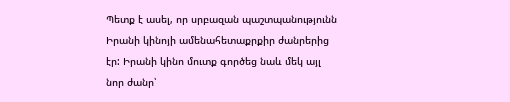Պետք է ասել, որ սրբազան պաշտպանությունն Իրանի կինոյի ամենահետաքրքիր ժանրերից էր: Իրանի կինո մուտք գործեց նաև մեկ այլ նոր ժանր՝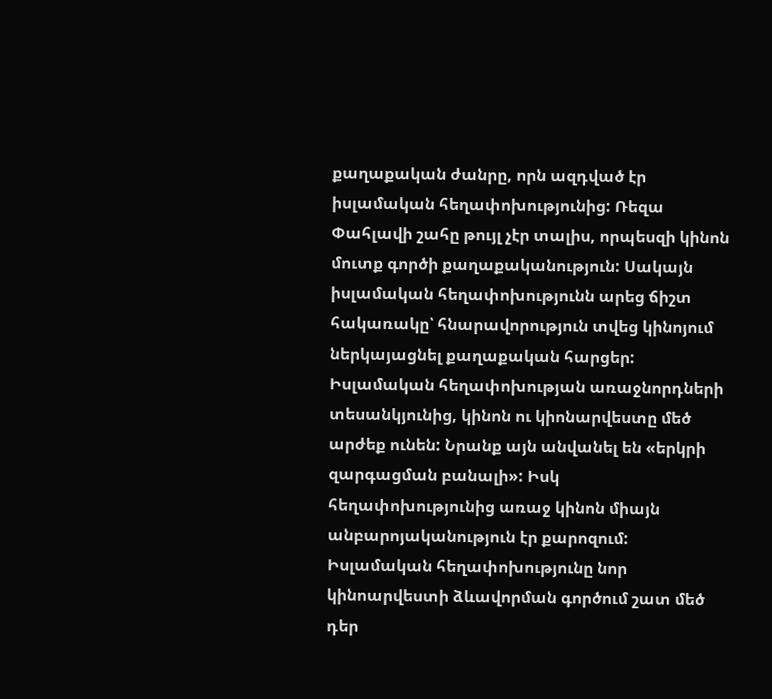քաղաքական ժանրը, որն ազդված էր իսլամական հեղափոխությունից: Ռեզա Փահլավի շահը թույլ չէր տալիս, որպեսզի կինոն մուտք գործի քաղաքականություն: Սակայն իսլամական հեղափոխությունն արեց ճիշտ հակառակը՝ հնարավորություն տվեց կինոյում ներկայացնել քաղաքական հարցեր:
Իսլամական հեղափոխության առաջնորդների տեսանկյունից, կինոն ու կիոնարվեստը մեծ արժեք ունեն: Նրանք այն անվանել են «երկրի զարգացման բանալի»: Իսկ հեղափոխությունից առաջ կինոն միայն անբարոյականություն էր քարոզում: Իսլամական հեղափոխությունը նոր կինոարվեստի ձևավորման գործում շատ մեծ դեր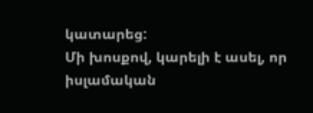կատարեց:
Մի խոսքով, կարելի է ասել, որ իսլամական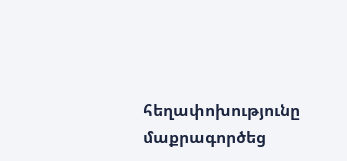հեղափոխությունը մաքրագործեց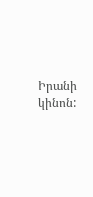Իրանի կինոն: